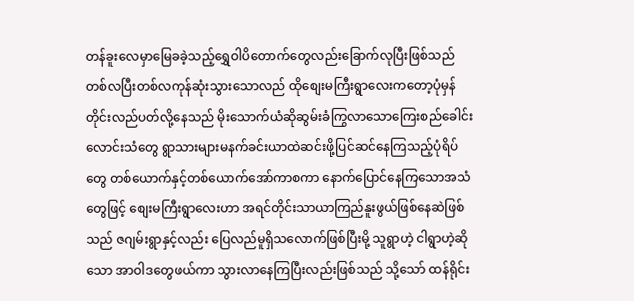တန်ခူးလေမှာမြေခခဲ့သည့်ရွှေဝါပိတောက်တွေလည်းခြောက်လုပြီးဖြစ်သည် တစ်လပြီးတစ်လကုန်ဆုံးသွားသောလည် ထိုစျေးမကြီးရွာလေးကတော့ပုံမှန်တိုင်းလည်ပတ်လို့နေသည် မိုးသောက်ယံဆိုဆွမ်းခံကြွလာသောကြေးစည်ခေါင်းလောင်းသံတွေ ရွာသားများမနက်ခင်းယာထဲဆင်းဖို့ပြင်ဆင်နေကြသည့်ပုံရိပ်တွေ တစ်ယောက်နှင့်တစ်ယောက်အော်ကာစကာ နောက်ပြောင်နေကြသောအသံတွေဖြင့် စျေးမကြီးရွာလေးဟာ အရင်တိုင်းသာယာကြည်နူးဖွယ်ဖြစ်နေဆဲဖြစ်သည် ဇဂျမ်းရွာနှင့်လည်း ပြေလည်မူရှိသလောက်ဖြစ်ပြီးမို့ သူရွာဟဲ့ ငါရွာဟဲ့ဆိုသော အာဝါဒတွေဖယ်ကာ သွားလာနေကြပြီးလည်းဖြစ်သည် သို့သော် ထန်ရိုင်း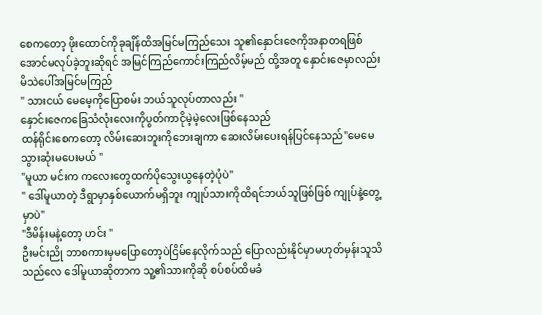စေကတော့ ဖိုးထောင်ကိုခုချိန်ထိအမြင်မကြည်သေး သူ၏နှောင်းဇေကိုအနာတရဖြစ်အောင်မလုပ်ခဲ့ဘူးဆိုရင် အမြင်ကြည်ကောင်းကြည်လိမ့်မည် ထို့အတူ နှောင်းဇေမှာလည်း မိသဲပေါ်အမြင်မကြည်
" သားငယ် မေမေ့ကိုပြောစမ်း ဘယ်သူလုပ်တာလည်း "
နှောင်းဇေကခြေသံလုံးလေးကိုပွတ်ကာငိုမဲ့မဲ့လေးဖြစ်နေသည်
ထန်ရိုင်းစေကတော့ လိမ်းဆေးဘူးကိုဘေးချကာ ဆေးလိမ်းပေးရန်ပြင်နေသည်"မေမေ သွားဆုံးမပေးမယ် "
"မူယာ မင်းက ကလေးတွေထက်ပိုသွေးယွနေတဲ့ပုံပဲ"
" ဒေါ်မူယာတဲ့ ဒီရွာမှာနှစ်ယောက်မရှိဘူး ကျုပ်သားကိုထိရင်ဘယ်သူဖြစ်ဖြစ် ကျုပ်နဲ့တွေ့မှာပဲ"
"ဒီမိန်းမနဲ့တော့ ဟင်း "
ဦးမင်းညို ဘာစကားမှမပြောတော့ပဲငြိမ်နေလိုက်သည် ပြောလည်းနိုင်မှာမဟုတ်မှန်းသူသိသည်လေ ဒေါ်မူယာဆိုတာက သူ့၏သားကိုဆို စပ်စပ်ထိမခံ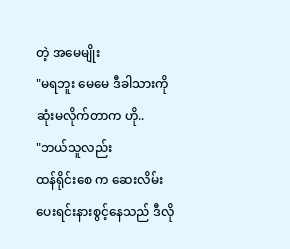တဲ့ အမေမျိုး
"မရဘူး မေမေ ဒီခါသားကို ဆုံးမလိုက်တာက ဟို..
"ဘယ်သူလည်း
ထန်ရိုင်းစေ က ဆေးလိမ်းပေးရင်းနားစွင့်နေသည် ဒီလို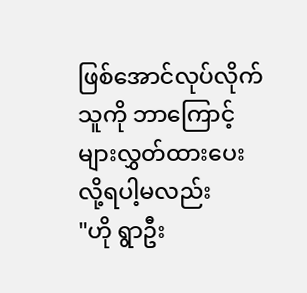ဖြစ်အောင်လုပ်လိုက်သူကို ဘာကြောင့်များလွှတ်ထားပေးလို့ရပါ့မလည်း
"ဟို ရွာဦး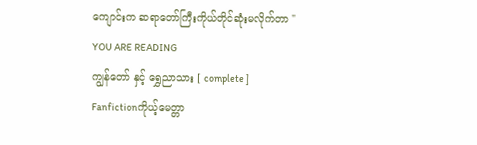ကျောင်းက ဆရာတော်ကြီးကိုယ်တိုင်ဆုံးမလိုက်တာ "
YOU ARE READING
ကျွန်တော် နှင့် ရွှေညာသား [ complete ]
Fanfictionကိုယ့်မေတ္တာ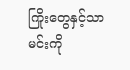ကြိုးတွေနှင့်သာ မင်းကို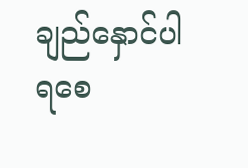ချည်နှောင်ပါရစေ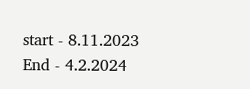start - 8.11.2023 End - 4.2.2024